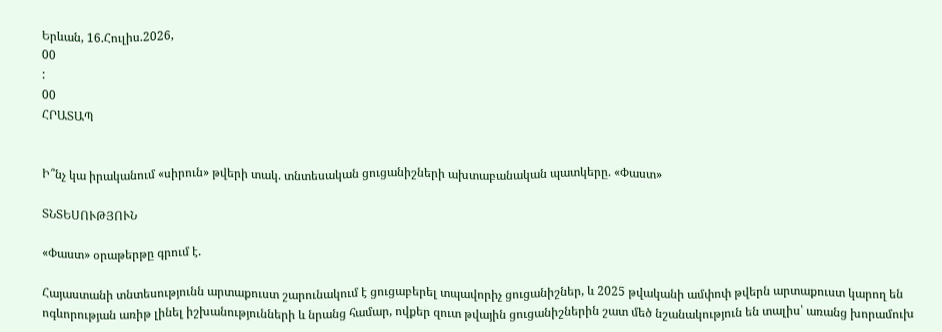Երևան, 16.Հուլիս.2026,
00
:
00
ՀՐԱՏԱՊ


Ի՞նչ կա իրականում «սիրուն» թվերի տակ. տնտեսական ցուցանիշների ախտաբանական պատկերը. «Փաստ»

ՏՆՏԵՍՈՒԹՅՈՒՆ

«Փաստ» օրաթերթը գրում է.

Հայաստանի տնտեսությունն արտաքուստ շարունակում է ցուցաբերել տպավորիչ ցուցանիշներ, և 2025 թվականի ամփոփ թվերն արտաքուստ կարող են ոգևորության առիթ լինել իշխանությունների և նրանց համար, ովքեր զուտ թվային ցուցանիշներին շատ մեծ նշանակություն են տալիս՝ առանց խորամուխ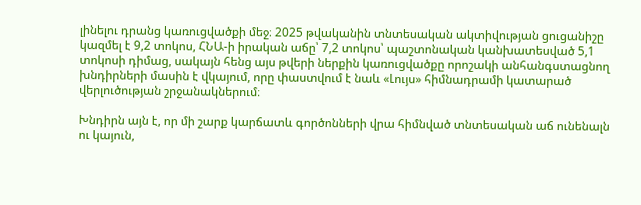լինելու դրանց կառուցվածքի մեջ։ 2025 թվականին տնտեսական ակտիվության ցուցանիշը կազմել է 9,2 տոկոս, ՀՆԱ-ի իրական աճը՝ 7,2 տոկոս՝ պաշտոնական կանխատեսված 5,1 տոկոսի դիմաց, սակայն հենց այս թվերի ներքին կառուցվածքը որոշակի անհանգստացնող խնդիրների մասին է վկայում, որը փաստվում է նաև «Լույս» հիմնադրամի կատարած վերլուծության շրջանակներում։

Խնդիրն այն է, որ մի շարք կարճատև գործոնների վրա հիմնված տնտեսական աճ ունենալն ու կայուն,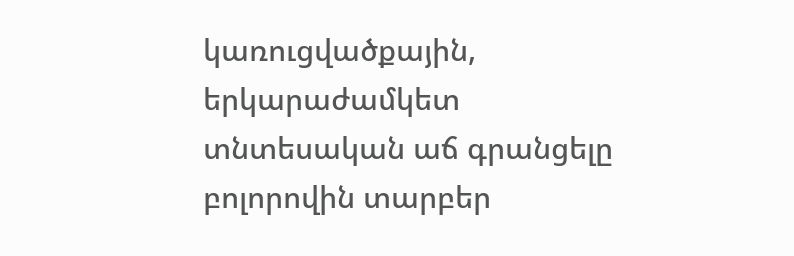կառուցվածքային, երկարաժամկետ տնտեսական աճ գրանցելը բոլորովին տարբեր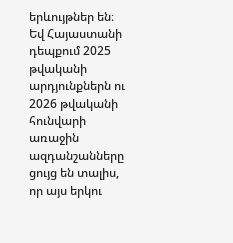երևույթներ են։ Եվ Հայաստանի դեպքում 2025 թվականի արդյունքներն ու 2026 թվականի հունվարի առաջին ազդանշանները ցույց են տալիս, որ այս երկու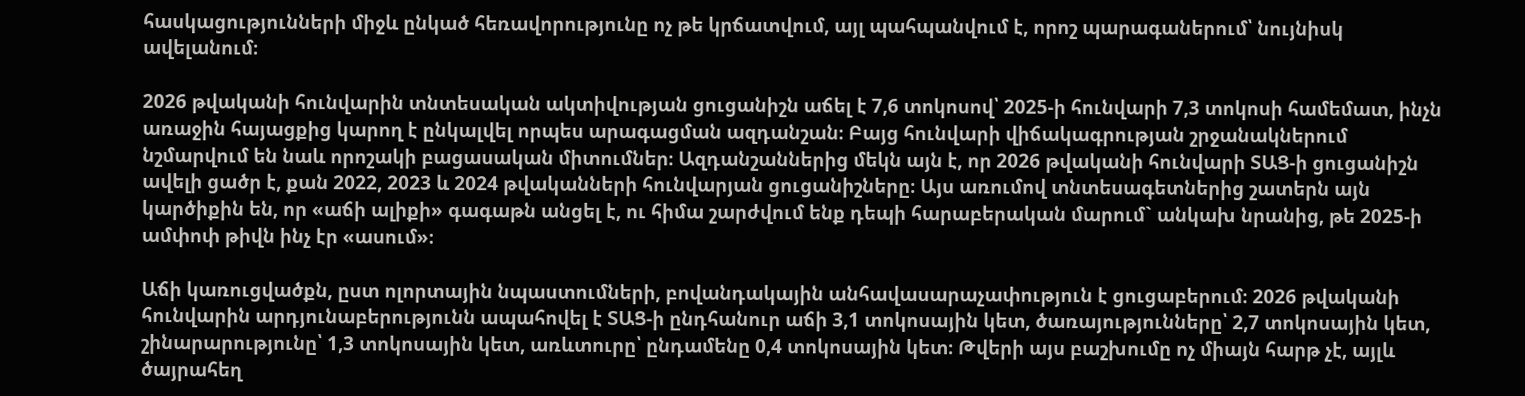հասկացությունների միջև ընկած հեռավորությունը ոչ թե կրճատվում, այլ պահպանվում է, որոշ պարագաներում՝ նույնիսկ ավելանում։

2026 թվականի հունվարին տնտեսական ակտիվության ցուցանիշն աճել է 7,6 տոկոսով՝ 2025-ի հունվարի 7,3 տոկոսի համեմատ, ինչն առաջին հայացքից կարող է ընկալվել որպես արագացման ազդանշան։ Բայց հունվարի վիճակագրության շրջանակներում նշմարվում են նաև որոշակի բացասական միտումներ։ Ազդանշաններից մեկն այն է, որ 2026 թվականի հունվարի ՏԱՑ-ի ցուցանիշն ավելի ցածր է, քան 2022, 2023 և 2024 թվականների հունվարյան ցուցանիշները։ Այս առումով տնտեսագետներից շատերն այն կարծիքին են, որ «աճի ալիքի» գագաթն անցել է, ու հիմա շարժվում ենք դեպի հարաբերական մարում` անկախ նրանից, թե 2025-ի ամփոփ թիվն ինչ էր «ասում»։

Աճի կառուցվածքն, ըստ ոլորտային նպաստումների, բովանդակային անհավասարաչափություն է ցուցաբերում։ 2026 թվականի հունվարին արդյունաբերությունն ապահովել է ՏԱՑ-ի ընդհանուր աճի 3,1 տոկոսային կետ, ծառայությունները՝ 2,7 տոկոսային կետ, շինարարությունը՝ 1,3 տոկոսային կետ, առևտուրը՝ ընդամենը 0,4 տոկոսային կետ։ Թվերի այս բաշխումը ոչ միայն հարթ չէ, այլև ծայրահեղ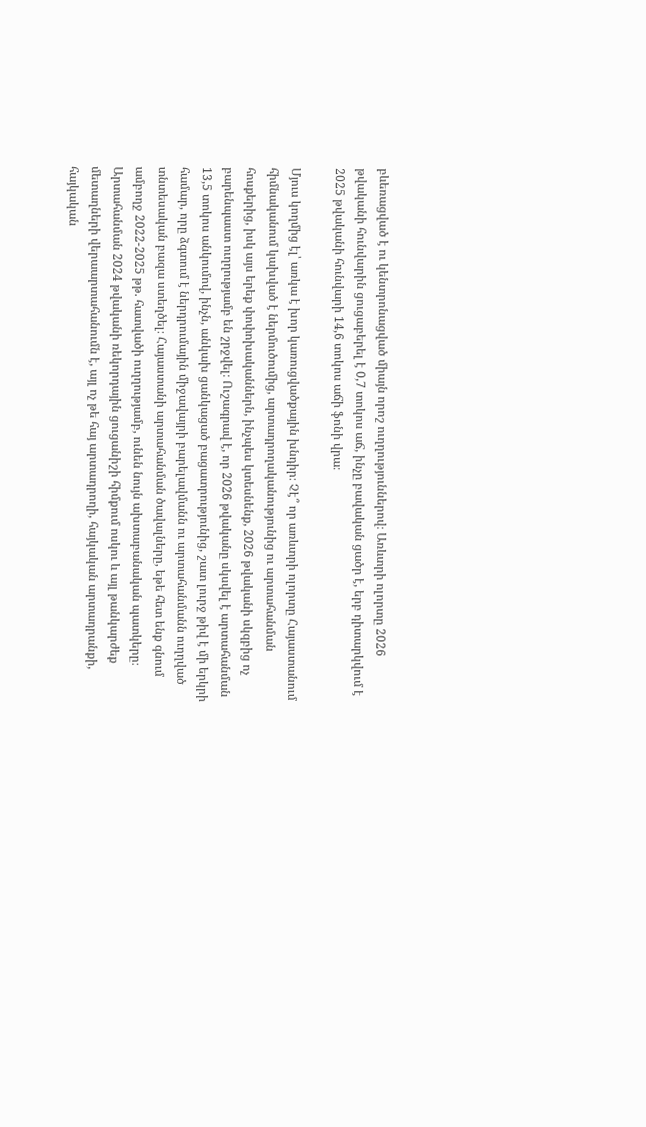բևեռացված է ու կենտրոնացված միայն որոշ ուղղություններով։ Առևտրի ոլորտը 2026 թվականի հունվարին ցուցաբերել է 0,7 տոկոս աճ, ինչը բավական ցածր է, երբ դիտարկվում է 2025 թվականի հունվարի 14,6 տոկոս աճի ֆոնի վրա։

Մյուս կողմից էլ՝ առկա է խոր կառուցվածքային խնդիր։ Չէ՞ որ առևտրի ոլորտը Հայաստանում հիմնականում կախված է ներմուծումից, արտադրողականությունից ու արտահանման հոսքերից, իսկ այս երեք փոփոխականներն, ինչպես կտեսնենք, 2026 թվականի սկզբից ոչ բարենպաստ ուղղությամբ են շրջվել։ Ուշագրավ է, որ 2026 թվականը սկսվել է արտահանման 13,5 տոկոս անկումով, ինչն, անկախ ցանկացած բացատրությունից, շատ լուրջ թիվ է մի երկրի համար, որը ձգտում է ներդրումային միջավայրի բարելավմանն ու արտահանմանն ուղղված տնտեսական բազա ստեղծել։ Հայաստանի արտահանման ծավալները, եթե հետ ենք գնում ամբողջ 2022-2025 թթ. հատվածի ուղղությամբ, ունեն նույն ախտաբանական պատկերը։ Արտահանման 2024 թվականի ռեկորդային ցուցանիշի հիմքում ոսկու և այլ թանկարժեք մետաղների վերաարտահանումն է, այլ ոչ թե հայ արտադրողի, հայկական արտադրանքի, հայկական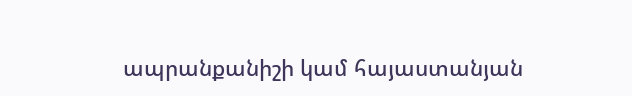ապրանքանիշի կամ հայաստանյան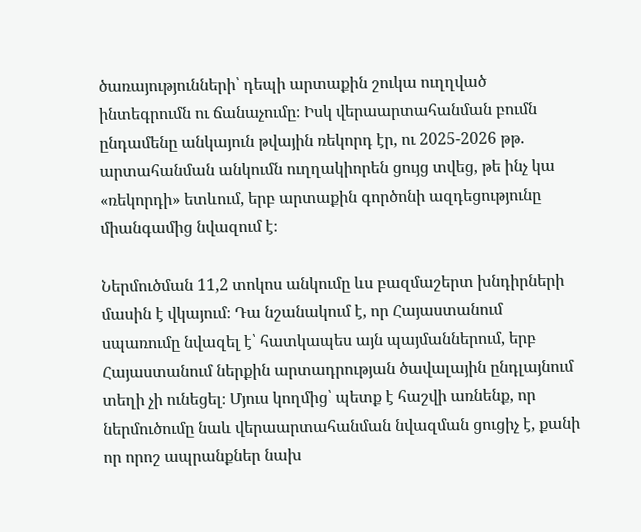ծառայությունների՝ դեպի արտաքին շուկա ուղղված ինտեգրումն ու ճանաչումը։ Իսկ վերաարտահանման բումն ընդամենը անկայուն թվային ռեկորդ էր, ու 2025-2026 թթ. արտահանման անկումն ուղղակիորեն ցույց տվեց, թե ինչ կա «ռեկորդի» ետևում, երբ արտաքին գործոնի ազդեցությունը միանգամից նվազում է։

Ներմուծման 11,2 տոկոս անկումը ևս բազմաշերտ խնդիրների մասին է վկայում։ Դա նշանակում է, որ Հայաստանում սպառումը նվազել է՝ հատկապես այն պայմաններում, երբ Հայաստանում ներքին արտադրության ծավալային ընդլայնում տեղի չի ունեցել։ Մյուս կողմից՝ պետք է հաշվի առնենք, որ ներմուծումը նաև վերաարտահանման նվազման ցուցիչ է, քանի որ որոշ ապրանքներ նախ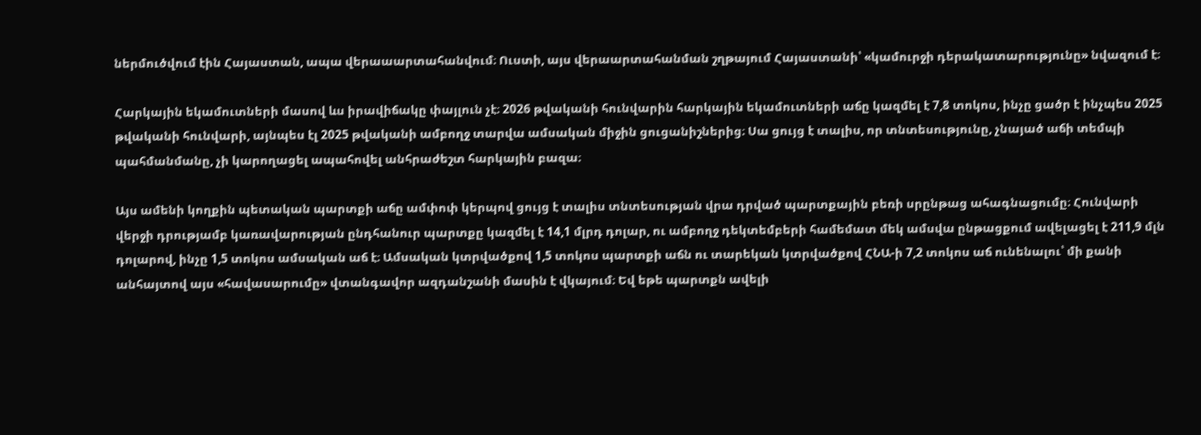ներմուծվում էին Հայաստան, ապա վերաաարտահանվում։ Ուստի, այս վերաարտահանման շղթայում Հայաստանի՝ «կամուրջի դերակատարությունը» նվազում է։

Հարկային եկամուտների մասով ևս իրավիճակը փայլուն չէ։ 2026 թվականի հունվարին հարկային եկամուտների աճը կազմել է 7,8 տոկոս, ինչը ցածր է ինչպես 2025 թվականի հունվարի, այնպես էլ 2025 թվականի ամբողջ տարվա ամսական միջին ցուցանիշներից։ Սա ցույց է տալիս, որ տնտեսությունը, չնայած աճի տեմպի պահմանմանը, չի կարողացել ապահովել անհրաժեշտ հարկային բազա։

Այս ամենի կողքին պետական պարտքի աճը ամփոփ կերպով ցույց է տալիս տնտեսության վրա դրված պարտքային բեռի սրընթաց ահագնացումը։ Հունվարի վերջի դրությամբ կառավարության ընդհանուր պարտքը կազմել է 14,1 մլրդ դոլար, ու ամբողջ դեկտեմբերի համեմատ մեկ ամսվա ընթացքում ավելացել է 211,9 մլն դոլարով, ինչը 1,5 տոկոս ամսական աճ է։ Ամսական կտրվածքով 1,5 տոկոս պարտքի աճն ու տարեկան կտրվածքով ՀՆԱ-ի 7,2 տոկոս աճ ունենալու՝ մի քանի անհայտով այս «հավասարումը» վտանգավոր ազդանշանի մասին է վկայում։ Եվ եթե պարտքն ավելի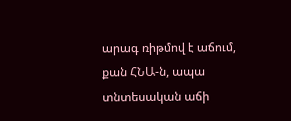արագ ռիթմով է աճում, քան ՀՆԱ-ն, ապա տնտեսական աճի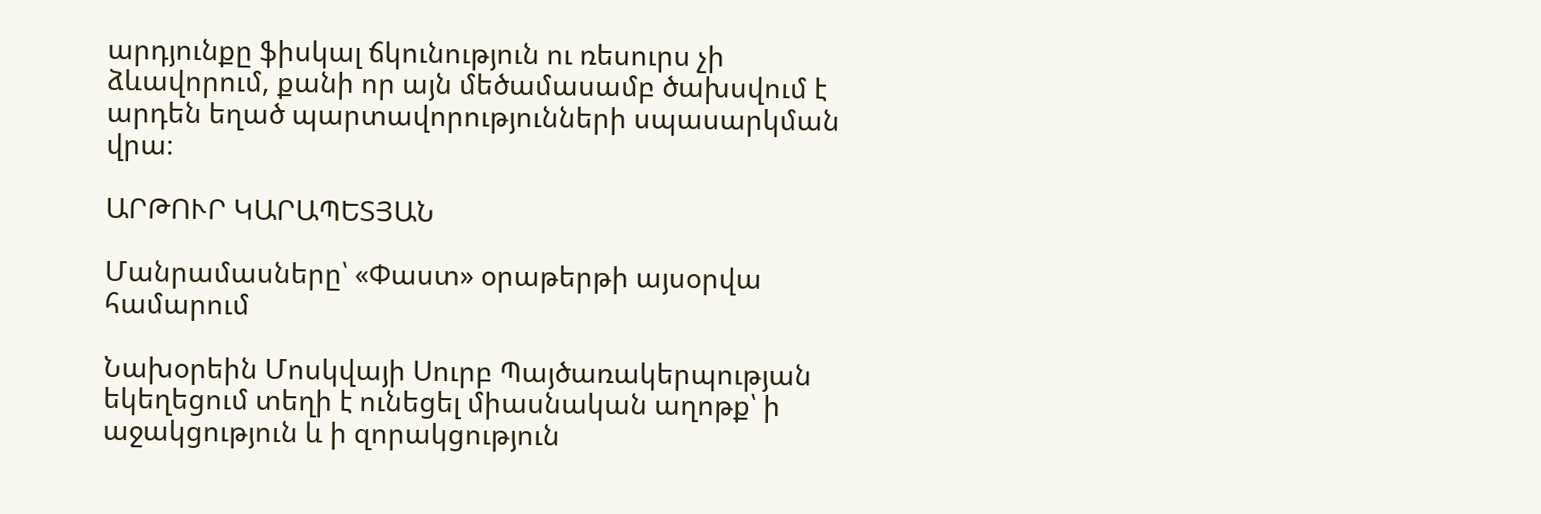արդյունքը ֆիսկալ ճկունություն ու ռեսուրս չի ձևավորում, քանի որ այն մեծամասամբ ծախսվում է արդեն եղած պարտավորությունների սպասարկման վրա։

ԱՐԹՈՒՐ ԿԱՐԱՊԵՏՅԱՆ

Մանրամասները՝ «Փաստ» օրաթերթի այսօրվա համարում

Նախօրեին Մոսկվայի Սուրբ Պայծառակերպության եկեղեցում տեղի է ունեցել միասնական աղոթք՝ ի աջակցություն և ի զորակցություն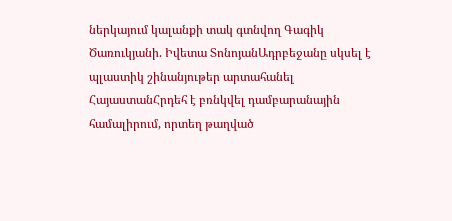ներկայում կալանքի տակ գտնվող Գագիկ Ծառուկյանի. Իվետա ՏոնոյանԱդրբեջանը սկսել է պլաստիկ շինանյութեր արտահանել ՀայաստանՀրդեհ է բռնկվել դամբարանային համալիրում, որտեղ թաղված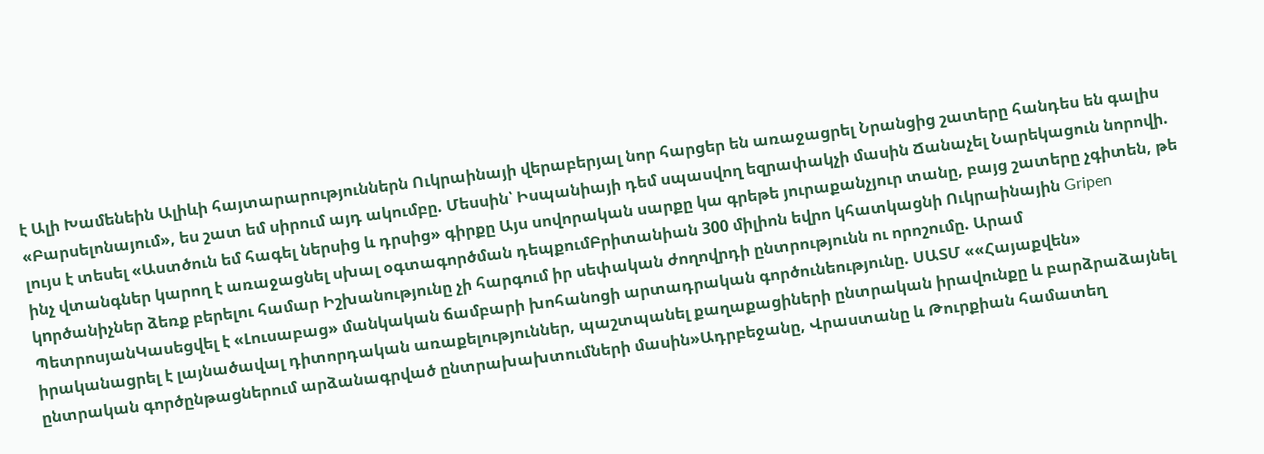է Ալի Խամենեին Ալիևի հայտարարություններն Ուկրաինայի վերաբերյալ նոր հարցեր են առաջացրել Նրանցից շատերը հանդես են գալիս «Բարսելոնայում», ես շատ եմ սիրում այդ ակումբը. Մեսսին՝ Իսպանիայի դեմ սպասվող եզրափակչի մասին Ճանաչել Նարեկացուն նորովի. լույս է տեսել «Աստծուն եմ հագել ներսից և դրսից» գիրքը Այս սովորական սարքը կա գրեթե յուրաքանչյուր տանը, բայց շատերը չգիտեն, թե ինչ վտանգներ կարող է առաջացնել սխալ օգտագործման դեպքումԲրիտանիան 300 միլիոն եվրո կհատկացնի Ուկրաինային Gripen կnրծանիչներ ձեռք բերելու համար Իշխանությունը չի հարգում իր սեփական ժողովրդի ընտրությունն ու որոշումը. Արամ ՊետրոսյանԿասեցվել է «Լուսաբաց» մանկական ճամբարի խոհանոցի արտադրական գործունեությունը. ՍԱՏՄ ««Հայաքվեն» իրականացրել է լայնածավալ դիտորդական առաքելություններ, պաշտպանել քաղաքացիների ընտրական իրավունքը և բարձրաձայնել ընտրական գործընթացներում արձանագրված ընտրախախտումների մասին»Ադրբեջանը, Վրաստանը և Թուրքիան համատեղ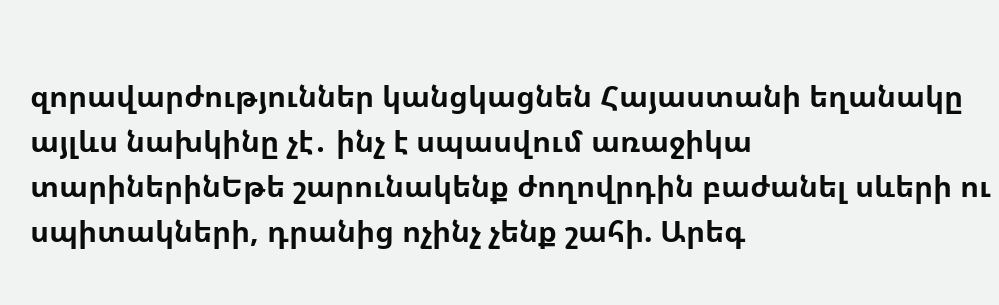զորավարժություններ կանցկացնեն Հայաստանի եղանակը այլևս նախկինը չէ․ ինչ է սպասվում առաջիկա տարիներինԵթե շարունակենք ժողովրդին բաժանել սևերի ու սպիտակների, դրանից ոչինչ չենք շահի. Արեգ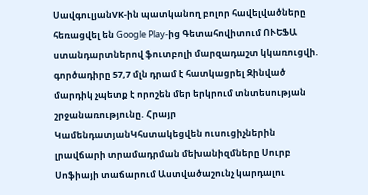ՍավգուլյանVK-ին պատկանող բոլոր հավելվածները հեռացվել են Google Play-ից Գետահովիտում ՈՒԵՖԱ ստանդարտներով ֆուտբոլի մարզադաշտ կկառուցվի. գործադիրը 57,7 մլն դրամ է հատկացրել Զինված մարդիկ չպետք է որոշեն մեր երկրում տնտեսության շրջանառությունը. Հրայր ԿամենդատյանԿհստակեցվեն ուսուցիչներին լրավճարի տրամադրման մեխանիզմները Սուրբ Սոֆիայի տաճարում Աստվածաշունչ կարդալու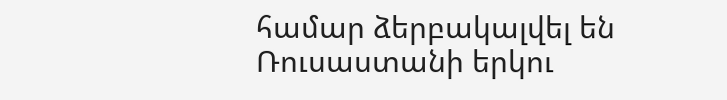համար ձերբակալվել են Ռուսաստանի երկու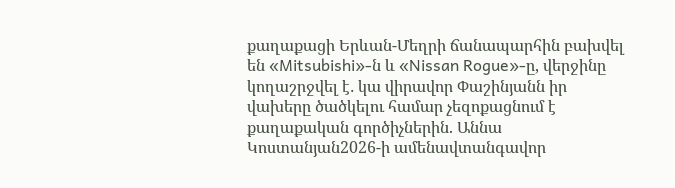քաղաքացի Երևան-Մեղրի ճանապարհին բախվել են «Mitsubishi»-ն և «Nissan Rogue»-ը, վերջինը կողաշրջվել է․ կա վիրավոր Փաշինյանն իր վախերը ծածկելու համար չեզոքացնում է քաղաքական գործիչներին. Աննա Կոստանյան2026-ի ամենավտանգավոր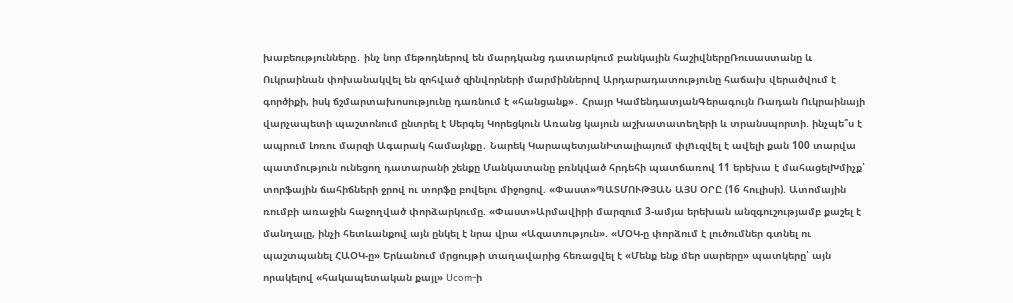խաբեությունները․ ինչ նոր մեթոդներով են մարդկանց դատարկում բանկային հաշիվներըՌուսաստանը և Ուկրաինան փոխանակվել են զոհված զինվորների մարմիններով Արդարադատությունը հաճախ վերածվում է գործիքի, իսկ ճշմարտախոսությունը դառնում է «հանցանք»․ Հրայր ԿամենդատյանԳերագույն Ռադան Ուկրաինայի վարչապետի պաշտոնում ընտրել է Սերգեյ Կորեցկուն Առանց կայուն աշխատատեղերի և տրանսպորտի. ինչպե՞ս է ապրում Լոռու մարզի Ագարակ համայնքը․ Նարեկ ԿարապետյանԻտալիայում փլnւզվել է ավելի քան 100 տարվա պատմություն ունեցող դատարանի շենքը Մանկատանը բռնկված հրդեհի պատճառով 11 երեխա է մահացելԽմիչք՝ տորֆային ճահիճների ջրով ու տորֆը բովելու միջոցով. «Փաստ»ՊԱՏՄՈՒԹՅԱՆ ԱՅՍ ՕՐԸ (16 հուլիսի). Ատոմային ռումբի առաջին հաջողված փորձարկումը. «Փաստ»Արմավիրի մարզում 3-ամյա երեխան անզգուշությամբ քաշել է մանղալը, ինչի հետևանքով այն ընկել է նրա վրա «Ազատություն». «ՄՕԿ-ը փորձում է լուծումներ գտնել ու պաշտպանել ՀԱՕԿ-ը» Երևանում մրցույթի տաղավարից հեռացվել է «Մենք ենք մեր սարերը» պատկերը՝ այն որակելով «հակապետական քայլ» Ucom-ի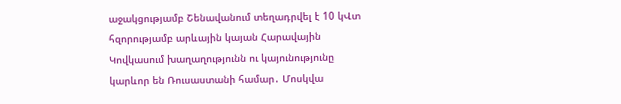աջակցությամբ Շենավանում տեղադրվել է 10 կՎտ հզորությամբ արևային կայան Հարավային Կովկասում խաղաղությունն ու կայունությունը կարևոր են Ռուսաստանի համար․ Մոսկվա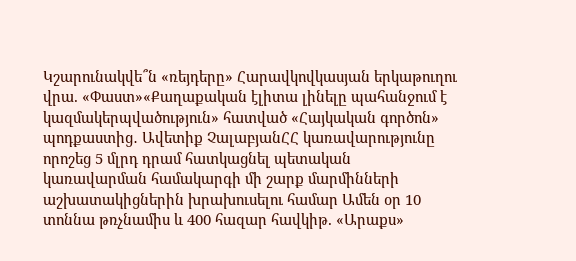Կշարունակվե՞ն «ռեյդերը» Հարավկովկասյան երկաթուղու վրա. «Փաստ»«Քաղաքական էլիտա լինելը պահանջում է կազմակերպվածություն» հատված «Հայկական գործոն» պոդքաստից․ Ավետիք ՉալաբյանՀՀ կառավարությունը որոշեց 5 մլրդ դրամ հատկացնել պետական կառավարման համակարգի մի շարք մարմինների աշխատակիցներին խրախուսելու համար Ամեն օր 10 տոննա թռչնամիս և 400 հազար հավկիթ. «Արաքս»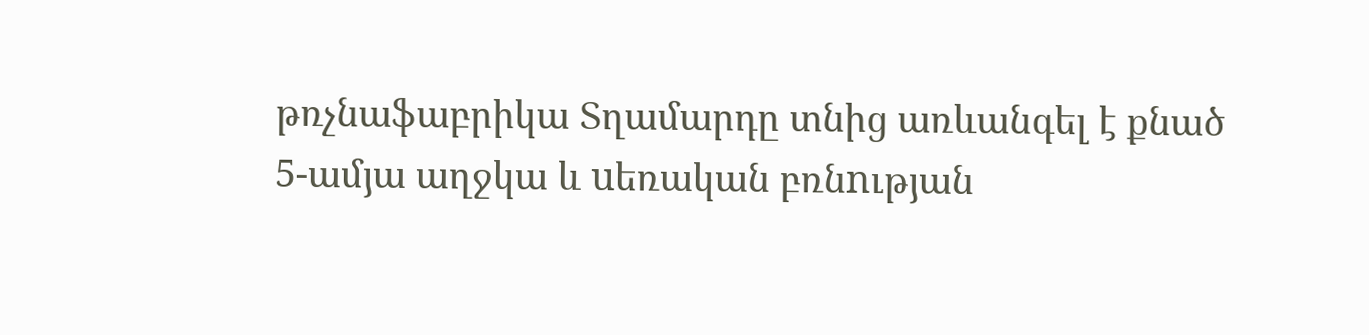թռչնաֆաբրիկա Տղամարդը տնից առևանգել է քնած 5-ամյա աղջկա և uեռական բռնnւթյան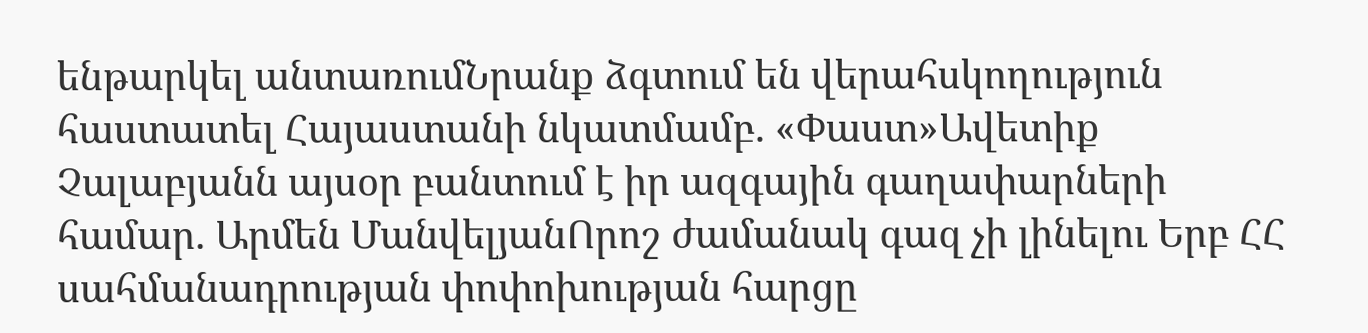ենթարկել անտառումՆրանք ձգտում են վերահսկողություն հաստատել Հայաստանի նկատմամբ. «Փաստ»Ավետիք Չալաբյանն այսօր բանտում է իր ազգային գաղափարների համար. Արմեն ՄանվելյանՈրոշ ժամանակ գազ չի լինելու Երբ ՀՀ սահմանադրության փոփոխության հարցը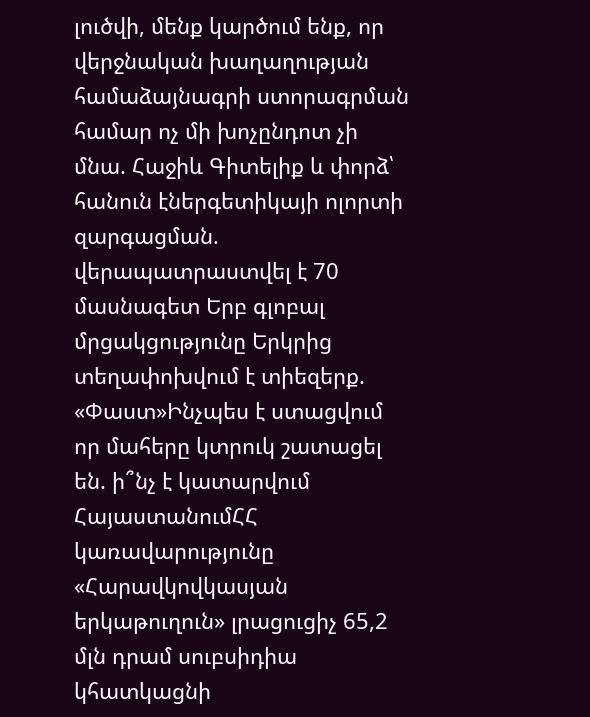լուծվի, մենք կարծում ենք, որ վերջնական խաղաղության համաձայնագրի ստորագրման համար ոչ մի խոչընդոտ չի մնա. Հաջիև Գիտելիք և փորձ՝ հանուն էներգետիկայի ոլորտի զարգացման. վերապատրաստվել է 70 մասնագետ Երբ գլոբալ մրցակցությունը Երկրից տեղափոխվում է տիեզերք. «Փաստ»Ինչպես է ստացվում որ մահերը կտրուկ շատացել են. ի՞նչ է կատարվում ՀայաստանումՀՀ կառավարությունը «Հարավկովկասյան երկաթուղուն» լրացուցիչ 65,2 մլն դրամ սուբսիդիա կհատկացնի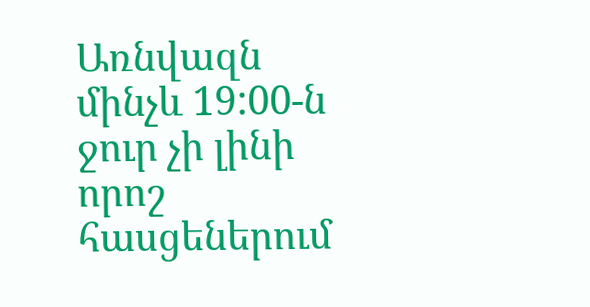Առնվազն մինչև 19:00-ն ջուր չի լինի որոշ հասցեներում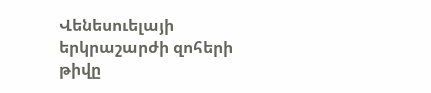Վենեսուելայի երկրաշարժի զոհերի թիվը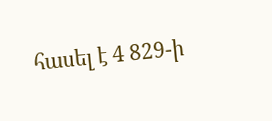հասել է 4 829-ի